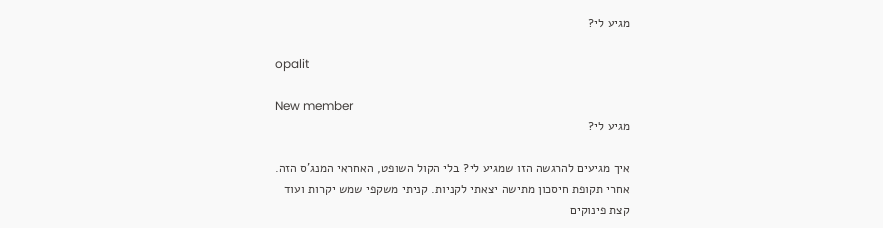מגיע לי?

opalit

New member
מגיע לי?

איך מגיעים להרגשה הזו שמגיע לי? בלי הקול השופט, האחראי המנג'ס הזה. אחרי תקופת חיסכון מתישה יצאתי לקניות. קניתי משקפי שמש יקרות ועוד קצת פינוקים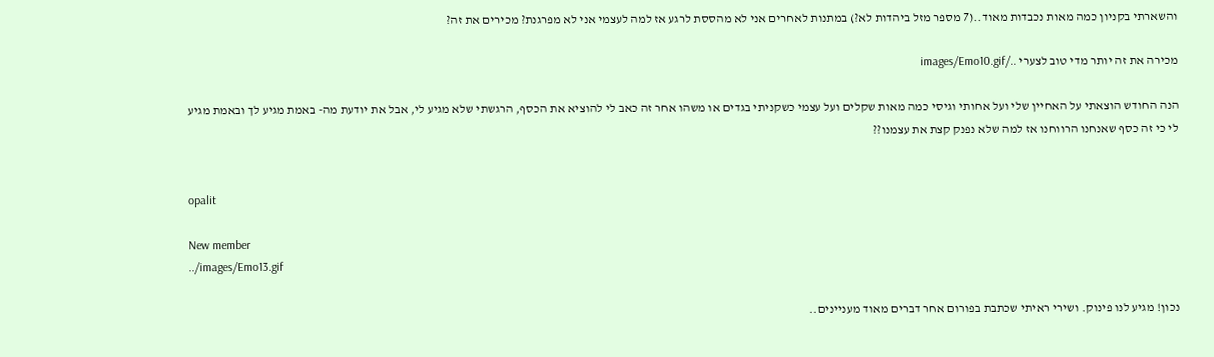והשארתי בקניון כמה מאות נכבדות מאוד..(7 מספר מזל ביהדות לא?) במתנות לאחרים אני לא מהססת לרגע אז למה לעצמי אני לא מפרגנת? מכירים את זה?

מכירה את זה יותר מדי טוב לצערי ../images/Emo10.gif

הנה החודש הוצאתי על האחיין שלי ועל אחותי וגיסי כמה מאות שקלים ועל עצמי כשקניתי בגדים או משהו אחר זה כאב לי להוציא את הכסף, הרגשתי שלא מגיע לי, אבל את יודעת מה- באמת מגיע לך ובאמת מגיע לי כי זה כסף שאנחנו הרווחנו אז למה שלא נפנק קצת את עצמנו??


opalit

New member
../images/Emo13.gif

נכון! מגיע לנו פינוק. ושירי ראיתי שכתבת בפורום אחר דברים מאוד מעניינים..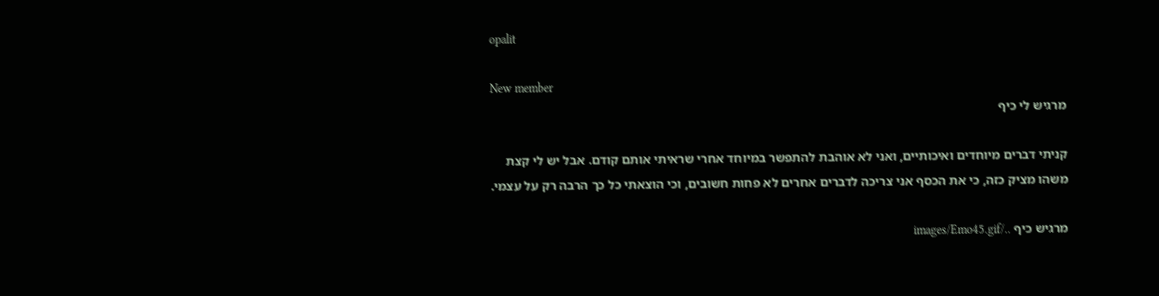opalit

New member
מרגיש לי כיף

קניתי דברים מיוחדים ואיכותיים, ואני לא אוהבת להתפשר במיוחד אחרי שראיתי אותם קודם. אבל יש לי קצת משהו מציק כזה, כי את הכסף אני צריכה לדברים אחרים לא פחות חשובים, וכי הוצאתי כל כך הרבה רק על עצמי.

מרגיש כיף ../images/Emo45.gif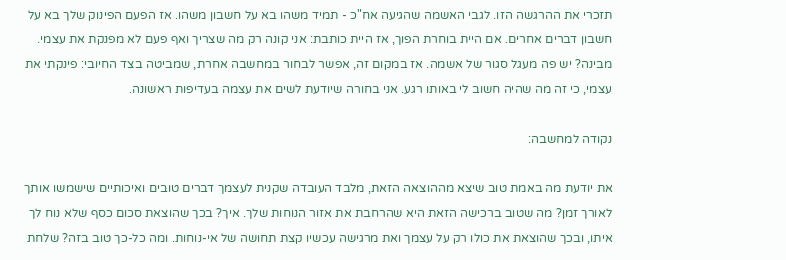תזכרי את ההרגשה הזו. לגבי האשמה שהגיעה אח"כ - תמיד משהו בא על חשבון משהו. אז הפעם הפינוק שלך בא על חשבון דברים אחרים. אם היית בוחרת הפוך, אז היית כותבת: אני קונה רק מה שצריך ואף פעם לא מפנקת את עצמי. מבינה? יש פה מעגל סגור של אשמה. אז במקום זה, אפשר לבחור במחשבה אחרת, שמביטה בצד החיובי: פינקתי את עצמי, כי זה מה שהיה חשוב לי באותו רגע. אני בחורה שיודעת לשים את עצמה בעדיפות ראשונה.

נקודה למחשבה:

את יודעת מה באמת טוב שיצא מההוצאה הזאת, מלבד העובדה שקנית לעצמך דברים טובים ואיכותיים שישמשו אותך לאורך זמן? מה שטוב ברכישה הזאת היא שהרחבת את אזור הנוחות שלך. איך? בכך שהוצאת סכום כסף שלא נוח לך איתו, ובכך שהוצאת את כולו רק על עצמך ואת מרגישה עכשיו קצת תחושה של אי-נוחות. ומה כל-כך טוב בזה? שלחת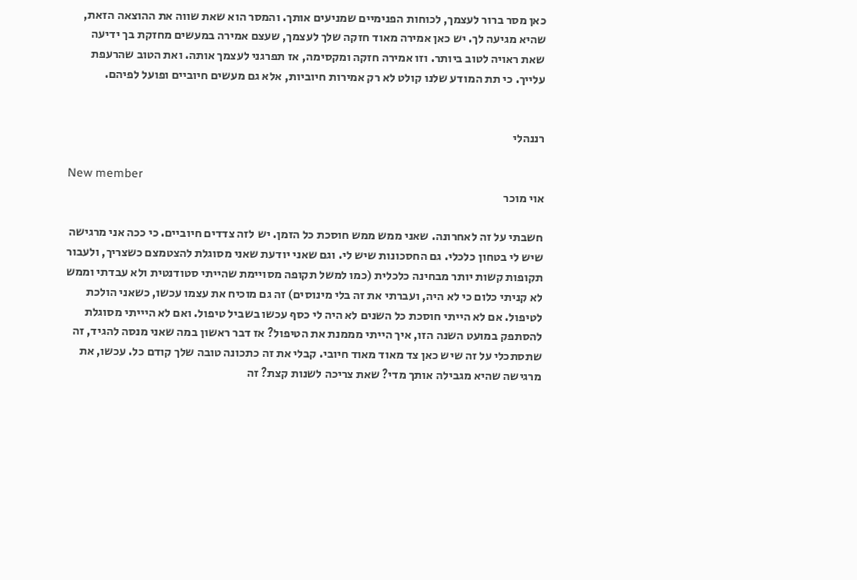כאן מסר ברור לעצמך, לכוחות הפנימיים שמניעים אותך. והמסר הוא שאת שווה את ההוצאה הזאת, שהיא מגיעה לך. יש כאן אמירה מאוד חזקה שלך לעצמך, שעצם אמירה במעשים מחזקת בך ידיעה שאת ראויה לטוב ביותר. וזו אמירה חזקה ומקסימה, אז תפרגני לעצמך אותה. ואת הטוב שהרעפת עלייך. כי תת המודע שלנו קולט לא רק אמירות חיוביות, אלא גם מעשים חיוביים ופועל לפיהם.


רננהלי

New member
אוי מוכר

חשבתי על זה לאחרונה. שאני ממש ממש חוסכת כל הזמן. יש לזה צדדים חיוביים. כי ככה אני מרגישה שיש לי בטחון כלכלי. גם החסכונות שיש לי. וגם שאני יודעת שאני מסוגלת להצטמצם כשצריך, ולעבור תקופות קשות יותר מבחינה כלכלית (כמו למשל תקופה מסויימת שהייתי סטודנטית ולא עבדתי וממש לא קניתי כלום כי לא היה, ועברתי את זה בלי מינוסים) זה גם מוכיח את עצמו עכשו, כשאני הולכת לטיפול. אם לא הייתי חוסכת כל השנים לא היה לי כסף עכשו בשביל טיפול. ואם לא היייתי מסוגלת להסתפק במועט השנה הזו, איך הייתי מממנת את הטיפול? אז דבר ראשון במה שאני מנסה להגיד, זה שתסתכלי על זה שיש כאן צד מאוד מאוד חיובי. קבלי את זה כתכונה טובה שלך קודם כל. עכשו, את מרגישה שהיא מגבילה אותך מדי? שאת צריכה לשנות קצת? זה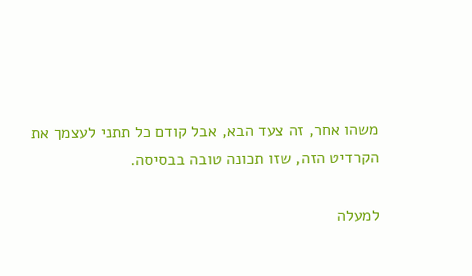משהו אחר, זה צעד הבא, אבל קודם כל תתני לעצמך את הקרדיט הזה, שזו תכונה טובה בבסיסה.

למעלה